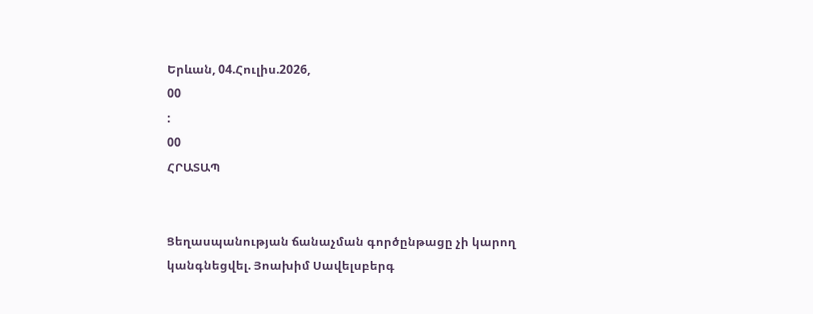Երևան, 04.Հուլիս.2026,
00
:
00
ՀՐԱՏԱՊ


Ցեղասպանության ճանաչման գործընթացը չի կարող կանգնեցվել. Յոախիմ Սավելսբերգ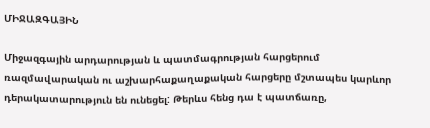ՄԻՋԱԶԳԱՅԻՆ

Միջազգային արդարության և պատմագրության հարցերում ռազմավարական ու աշխարհաքաղաքական հարցերը մշտապես կարևոր դերակատարություն են ունեցել: Թերևս հենց դա է պատճառը,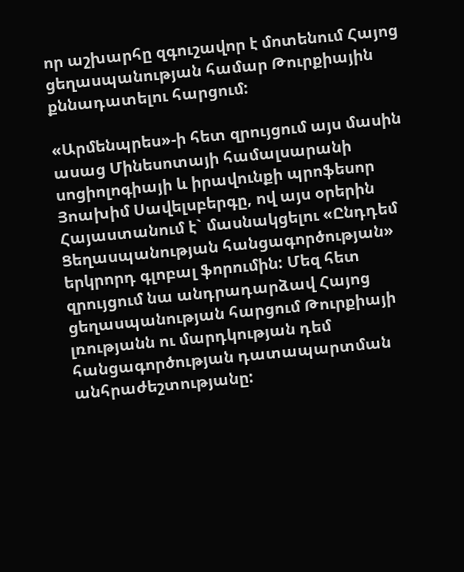որ աշխարհը զգուշավոր է մոտենում Հայոց ցեղասպանության համար Թուրքիային քննադատելու հարցում:

«Արմենպրես»-ի հետ զրույցում այս մասին ասաց Մինեսոտայի համալսարանի սոցիոլոգիայի և իրավունքի պրոֆեսոր Յոախիմ Սավելսբերգը, ով այս օրերին Հայաստանում է` մասնակցելու «Ընդդեմ Ցեղասպանության հանցագործության» երկրորդ գլոբալ ֆորումին: Մեզ հետ զրույցում նա անդրադարձավ Հայոց ցեղասպանության հարցում Թուրքիայի լռությանն ու մարդկության դեմ հանցագործության դատապարտման անհրաժեշտությանը: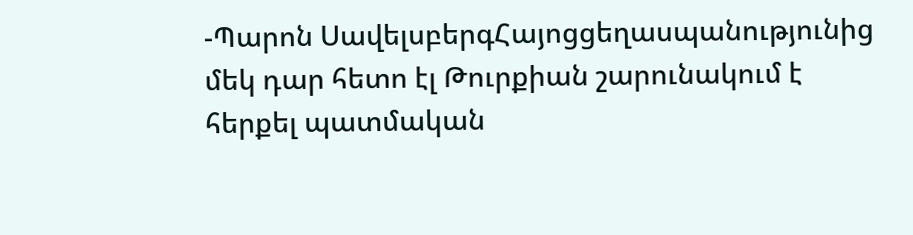-Պարոն ՍավելսբերգՀայոցցեղասպանությունից մեկ դար հետո էլ Թուրքիան շարունակում է հերքել պատմական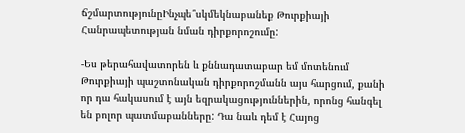ճշմարտությունըԻնչպե՞սկմեկնաբանեք Թուրքիայի Հանրապետության նման դիրքորոշումը:

-Ես թերահավատորեն և քննադատաբար եմ մոտենում Թուրքիայի պաշտոնական դիրքորոշմանն այս հարցում, քանի որ դա հակասում է այն եզրակացություններին, որոնց հանգել են բոլոր պատմաբանները: Դա նաև դեմ է Հայոց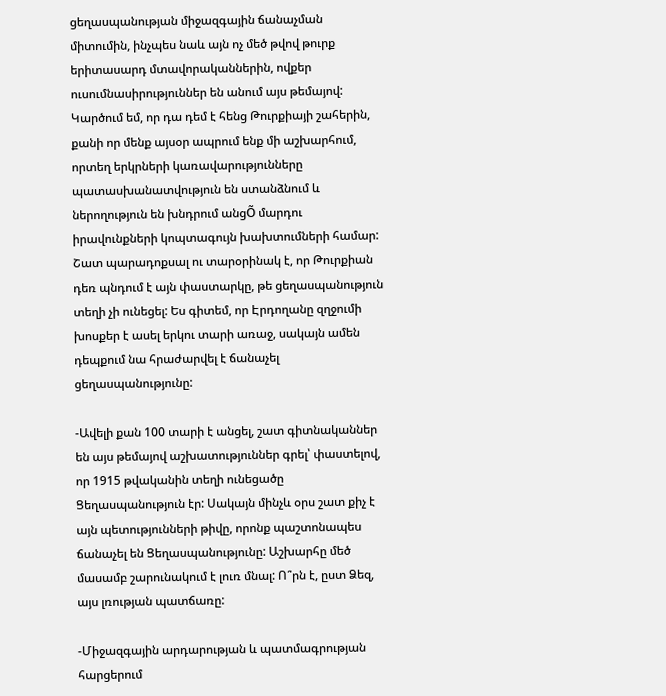ցեղասպանության միջազգային ճանաչման միտումին, ինչպես նաև այն ոչ մեծ թվով թուրք երիտասարդ մտավորականներին, ովքեր ուսումնասիրություններ են անում այս թեմայով: Կարծում եմ, որ դա դեմ է հենց Թուրքիայի շահերին, քանի որ մենք այսօր ապրում ենք մի աշխարհում, որտեղ երկրների կառավարությունները պատասխանատվություն են ստանձնում և ներողություն են խնդրում անցÕ մարդու իրավունքների կոպտագույն խախտումների համար: Շատ պարադոքսալ ու տարօրինակ է, որ Թուրքիան դեռ պնդում է այն փաստարկը, թե ցեղասպանություն տեղի չի ունեցել: Ես գիտեմ, որ Էրդողանը զղջումի խոսքեր է ասել երկու տարի առաջ, սակայն ամեն դեպքում նա հրաժարվել է ճանաչել ցեղասպանությունը:

-Ավելի քան 100 տարի է անցել, շատ գիտնականներ են այս թեմայով աշխատություններ գրել՝ փաստելով, որ 1915 թվականին տեղի ունեցածը Ցեղասպանություն էր: Սակայն մինչև օրս շատ քիչ է այն պետությունների թիվը, որոնք պաշտոնապես ճանաչել են Ցեղասպանությունը: Աշխարհը մեծ մասամբ շարունակում է լուռ մնալ: Ո՞րն է, ըստ Ձեզ,  այս լռության պատճառը:

-Միջազգային արդարության և պատմագրության հարցերում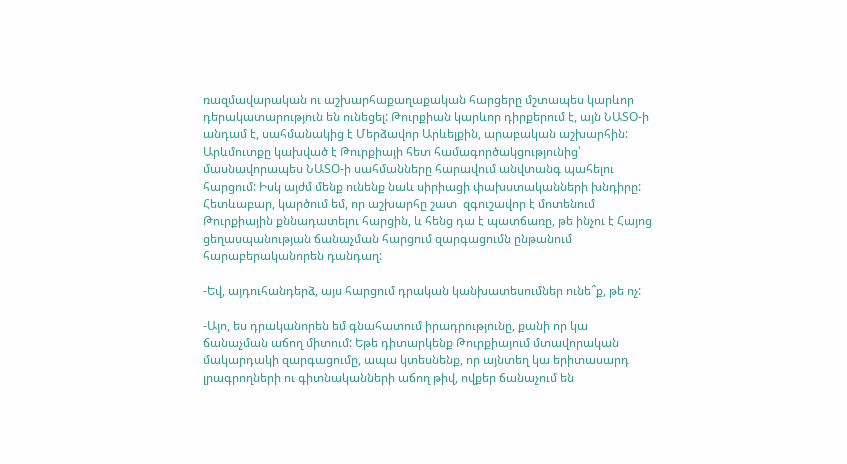ռազմավարական ու աշխարհաքաղաքական հարցերը մշտապես կարևոր դերակատարություն են ունեցել: Թուրքիան կարևոր դիրքերում է, այն ՆԱՏՕ-ի անդամ է, սահմանակից է Մերձավոր Արևելքին, արաբական աշխարհին: Արևմուտքը կախված է Թուրքիայի հետ համագործակցությունից՝  մասնավորապես ՆԱՏՕ-ի սահմանները հարավում անվտանգ պահելու հարցում: Իսկ այժմ մենք ունենք նաև սիրիացի փախստականների խնդիրը: Հետևաբար, կարծում եմ, որ աշխարհը շատ  զգուշավոր է մոտենում Թուրքիային քննադատելու հարցին, և հենց դա է պատճառը, թե ինչու է Հայոց ցեղասպանության ճանաչման հարցում զարգացումն ընթանում հարաբերականորեն դանդաղ:

-Եվ, այդուհանդերձ, այս հարցում դրական կանխատեսումներ ունե՞ք, թե ոչ:

-Այո, ես դրականորեն եմ գնահատում իրադրությունը, քանի որ կա ճանաչման աճող միտում: Եթե դիտարկենք Թուրքիայում մտավորական մակարդակի զարգացումը, ապա կտեսնենք, որ այնտեղ կա երիտասարդ լրագրողների ու գիտնականների աճող թիվ, ովքեր ճանաչում են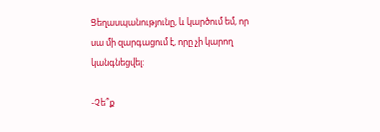Ցեղասպանությունը, և կարծում եմ, որ սա մի զարգացում է, որը չի կարող կանգնեցվել:

-Չե՞ք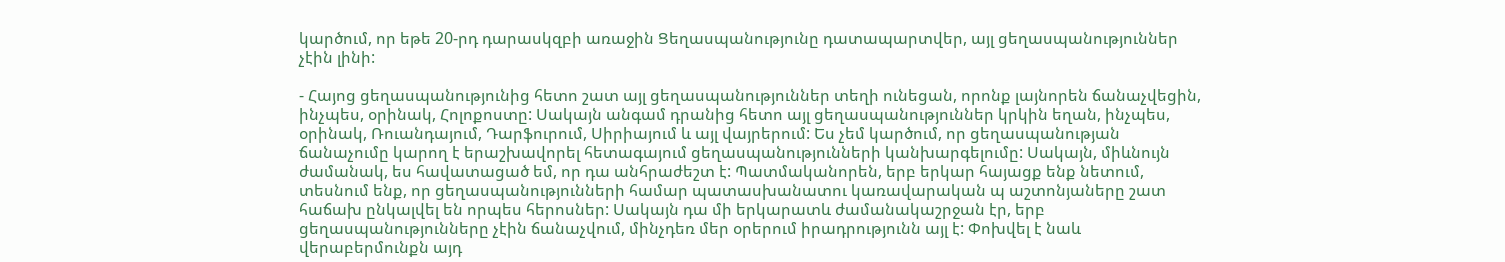կարծում, որ եթե 20-րդ դարասկզբի առաջին Ցեղասպանությունը դատապարտվեր, այլ ցեղասպանություններ չէին լինի:

- Հայոց ցեղասպանությունից հետո շատ այլ ցեղասպանություններ տեղի ունեցան, որոնք լայնորեն ճանաչվեցին, ինչպես, օրինակ, Հոլոքոստը: Սակայն անգամ դրանից հետո այլ ցեղասպանություններ կրկին եղան, ինչպես, օրինակ, Ռուանդայում, Դարֆուրում, Սիրիայում և այլ վայրերում: Ես չեմ կարծում, որ ցեղասպանության ճանաչումը կարող է երաշխավորել հետագայում ցեղասպանությունների կանխարգելումը: Սակայն, միևնույն ժամանակ, ես հավատացած եմ, որ դա անհրաժեշտ է: Պատմականորեն, երբ երկար հայացք ենք նետում, տեսնում ենք, որ ցեղասպանությունների համար պատասխանատու կառավարական պ աշտոնյաները շատ հաճախ ընկալվել են որպես հերոսներ: Սակայն դա մի երկարատև ժամանակաշրջան էր, երբ ցեղասպանությունները չէին ճանաչվում, մինչդեռ մեր օրերում իրադրությունն այլ է: Փոխվել է նաև վերաբերմունքն այդ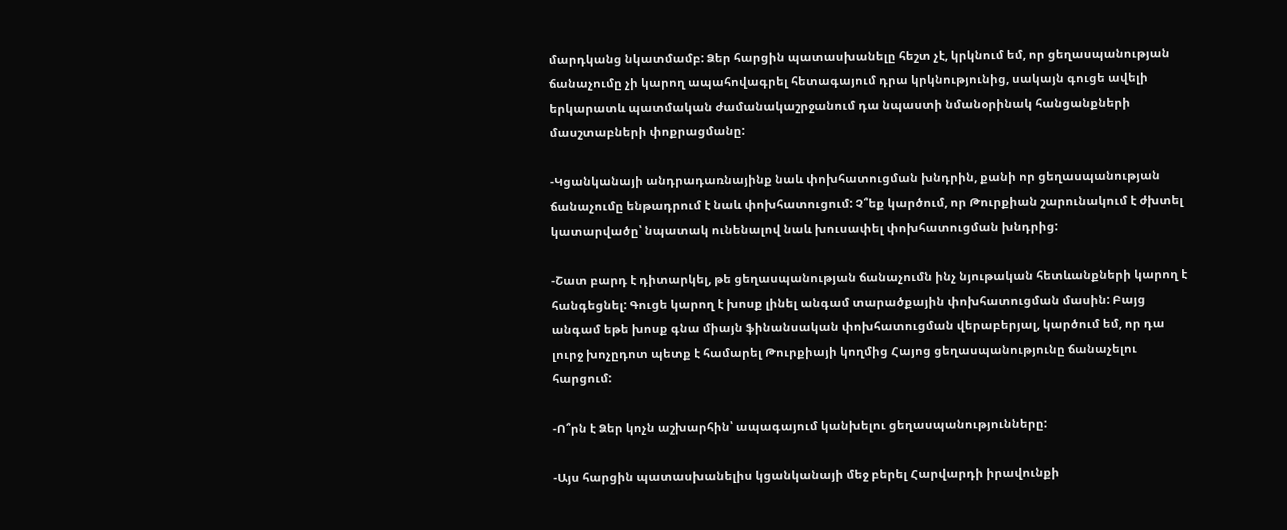մարդկանց նկատմամբ: Ձեր հարցին պատասխանելը հեշտ չէ, կրկնում եմ, որ ցեղասպանության ճանաչումը չի կարող ապահովագրել հետագայում դրա կրկնությունից, սակայն գուցե ավելի երկարատև պատմական ժամանակաշրջանում դա նպաստի նմանօրինակ հանցանքների մասշտաբների փոքրացմանը:

-Կցանկանայի անդրադառնայինք նաև փոխհատուցման խնդրին, քանի որ ցեղասպանության ճանաչումը ենթադրում է նաև փոխհատուցում: Չ՞եք կարծում, որ Թուրքիան շարունակում է ժխտել կատարվածը՝ նպատակ ունենալով նաև խուսափել փոխհատուցման խնդրից:

-Շատ բարդ է դիտարկել, թե ցեղասպանության ճանաչումն ինչ նյութական հետևանքների կարող է հանգեցնել: Գուցե կարող է խոսք լինել անգամ տարածքային փոխհատուցման մասին: Բայց անգամ եթե խոսք գնա միայն ֆինանսական փոխհատուցման վերաբերյալ, կարծում եմ, որ դա լուրջ խոչըդոտ պետք է համարել Թուրքիայի կողմից Հայոց ցեղասպանությունը ճանաչելու հարցում:

-Ո՞րն է Ձեր կոչն աշխարհին՝ ապագայում կանխելու ցեղասպանությունները:

-Այս հարցին պատասխանելիս կցանկանայի մեջ բերել Հարվարդի իրավունքի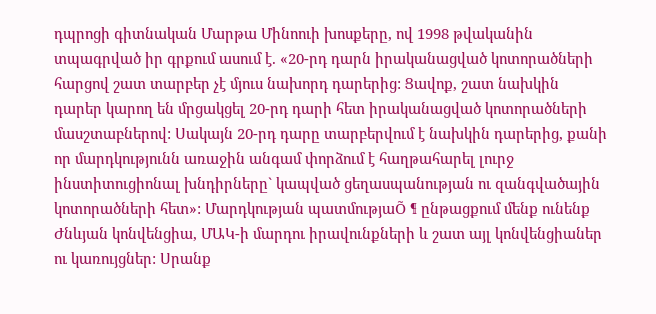դպրոցի գիտնական Մարթա Մինոուի խոսքերը, ով 1998 թվականին տպագրված իր գրքում ասում է. «20-րդ դարն իրականացված կոտորածների հարցով շատ տարբեր չէ մյուս նախորդ դարերից: Ցավոք, շատ նախկին դարեր կարող են մրցակցել 20-րդ դարի հետ իրականացված կոտորածների մասշտաբներով: Սակայն 20-րդ դարը տարբերվում է նախկին դարերից, քանի որ մարդկությունն առաջին անգամ փորձում է հաղթահարել լուրջ ինստիտուցիոնալ խնդիրները` կապված ցեղասպանության ու զանգվածային կոտորածների հետ»: Մարդկության պատմությաÕ ¶ ընթացքում մենք ունենք Ժնևյան կոնվենցիա, ՄԱԿ-ի մարդու իրավունքների և շատ այլ կոնվենցիաներ ու կառույցներ: Սրանք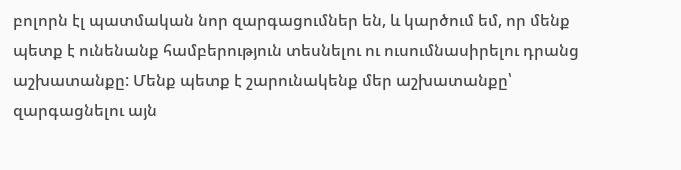բոլորն էլ պատմական նոր զարգացումներ են, և կարծում եմ, որ մենք պետք է ունենանք համբերություն տեսնելու ու ուսումնասիրելու դրանց աշխատանքը: Մենք պետք է շարունակենք մեր աշխատանքը՝ զարգացնելու այն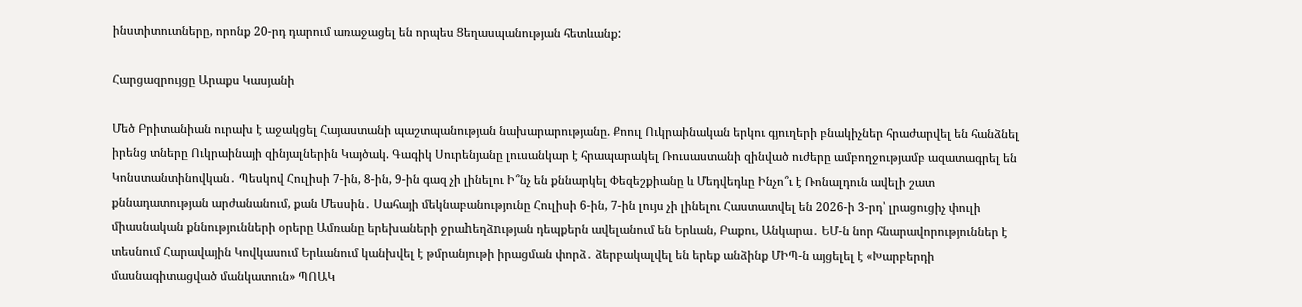ինստիտուտները, որոնք 20-րդ դարում առաջացել են որպես Ցեղասպանության հետևանք:

Հարցազրույցը Արաքս Կասյանի

Մեծ Բրիտանիան ուրախ է աջակցել Հայաստանի պաշտպանության նախարարությանը. Քոուլ Ուկրաինական երկու գյուղերի բնակիչներ հրաժարվել են հանձնել իրենց տները Ուկրաինայի զինյալներին Կայծակ. Գագիկ Սուրենյանը լուսանկար է հրապարակել Ռուսաստանի զինված ուժերը ամբողջությամբ ազատագրել են Կոնստանտինովկան․ Պեսկով Հուլիսի 7-ին, 8-ին, 9-ին գազ չի լինելու Ի՞նչ են քննարկել Փեզեշքիանը և Մեդվեդևը Ինչո՞ւ է Ռոնալդուն ավելի շատ քննադատության արժանանում, քան Մեսսին․ Սահայի մեկնաբանությունը Հուլիսի 6-ին, 7-ին լույս չի լինելու Հաստատվել են 2026-ի 3-րդ՝ լրացուցիչ փուլի միասնական քննությունների օրերը Ամռանը երեխաների ջրաhեղձnւթյան դեպքերն ավելանում են Երևան, Բաքու, Անկարա․ ԵՄ-ն նոր հնարավորություններ է տեսնում Հարավային Կովկասում Երևանում կանխվել է թմրանյութի իրացման փորձ․ ձերբակալվել են երեք անձինք ՄԻՊ-ն այցելել է «Խարբերդի մասնագիտացված մանկատուն» ՊՈԱԿ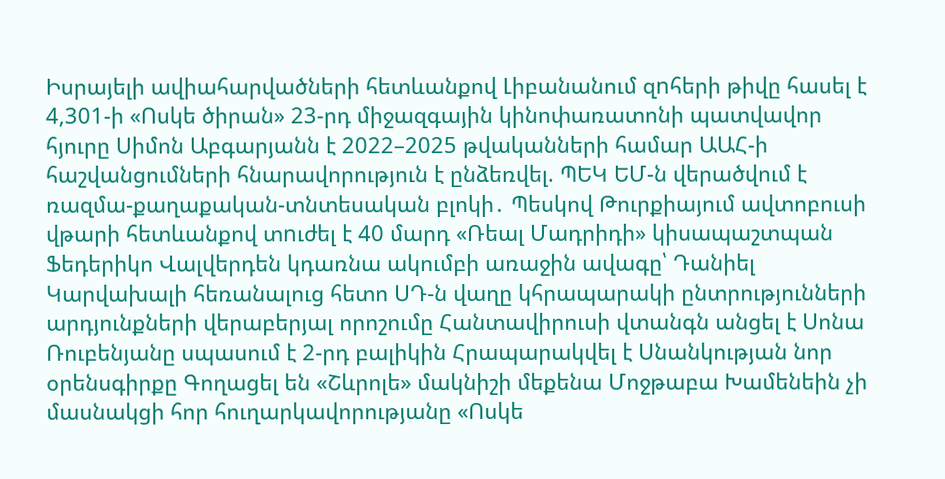Իսրայելի ավիահարվածների հետևանքով Լիբանանում զnհերի թիվը հասել է 4,301-ի «Ոսկե ծիրան» 23-րդ միջազգային կինոփառատոնի պատվավոր հյուրը Սիմոն Աբգարյանն է 2022–2025 թվականների համար ԱԱՀ-ի հաշվանցումների հնարավորություն է ընձեռվել. ՊԵԿ ԵՄ-ն վերածվում է ռազմա-քաղաքական-տնտեսական բլոկի․ Պեսկով Թուրքիայում ավտոբուսի վթարի հետևանքով տnւժել է 40 մարդ «Ռեալ Մադրիդի» կիսապաշտպան Ֆեդերիկո Վալվերդեն կդառնա ակումբի առաջին ավագը՝ Դանիել Կարվախալի հեռանալուց հետո ՍԴ-ն վաղը կհրապարակի ընտրությունների արդյունքների վերաբերյալ որոշումը Հանտավիրուսի վտանգն անցել է Սոնա Ռուբենյանը սպասում է 2-րդ բալիկին Հրապարակվել է Սնանկության նոր օրենսգիրքը Գողացել են «Շևրոլե» մակնիշի մեքենա Մոջթաբա Խամենեին չի մասնակցի հոր հուղարկավորությանը «Ոսկե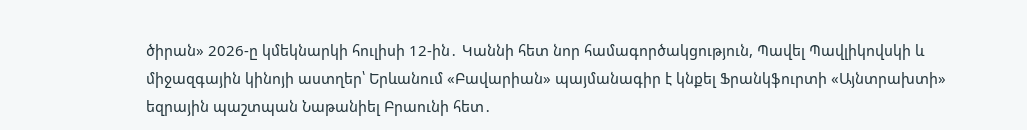ծիրան» 2026-ը կմեկնարկի հուլիսի 12-ին․ Կաննի հետ նոր համագործակցություն, Պավել Պավլիկովսկի և միջազգային կինոյի աստղեր՝ Երևանում «Բավարիան» պայմանագիր է կնքել Ֆրանկֆուրտի «Այնտրախտի» եզրային պաշտպան Նաթանիել Բրաունի հետ․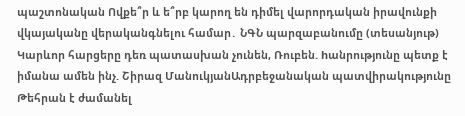պաշտոնական Ովքե՞ր և ե՞րբ կարող են դիմել վարորդական իրավունքի վկայականը վերականգնելու համար․ ՆԳՆ պարզաբանումը (տեսանյութ) Կարևոր հարցերը դեռ պատասխան չունեն, Ռուբեն. hանրությունը պետք է իմանա ամեն ինչ. Շիրազ ՄանուկյանԱդրբեջանական պատվիրակությունը Թեհրան է ժամանել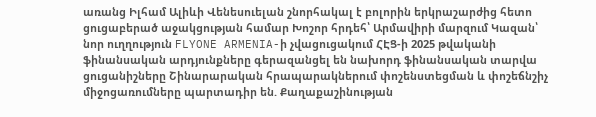առանց Իլհամ Ալիևի Վենեսուելան շնորհակալ է բոլորին երկրաշարժից հետո ցուցաբերած աջակցության համար Խոշոր հրդեհ՝ Արմավիրի մարզում Կազան՝ նոր ուղղություն FLYONE ARMENIA-ի չվացուցակում ՀԷՑ-ի 2025 թվականի ֆինանսական արդյունքները գերազանցել են նախորդ ֆինանսական տարվա ցուցանիշները Շինարարական հրապարակներում փոշենստեցման և փոշեճնշիչ միջոցառումները պարտադիր են. Քաղաքաշինության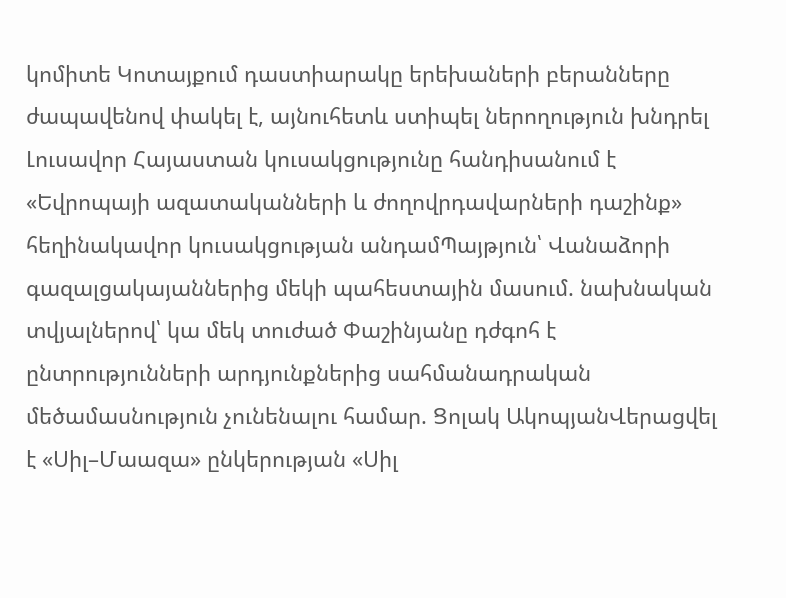կոմիտե Կոտայքում դաստիարակը երեխաների բերանները ժապավենով փակել է, այնուհետև ստիպել ներողություն խնդրել Լուսավոր Հայաստան կուսակցությունը հանդիսանում է «Եվրոպայի ազատականների և ժողովրդավարների դաշինք» հեղինակավոր կուսակցության անդամՊայթյուն՝ Վանաձորի գազալցակայաններից մեկի պահեստային մասում. նախնական տվյալներով՝ կա մեկ տուժած Փաշինյանը դժգոհ է ընտրությունների արդյունքներից սահմանադրական մեծամասնություն չունենալու համար. Ցոլակ ԱկոպյանՎերացվել է «Սիլ–Մաազա» ընկերության «Սիլ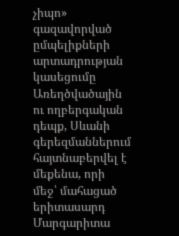չիպո» գազավորված ըմպելիքների արտադրության կասեցումը Առեղծվածային ու ողբերգական դեպք, Սևանի գերեզմաններում հայտնաբերվել է մեքենա, որի մեջ՝ մահացած երիտասարդ Մարգարիտա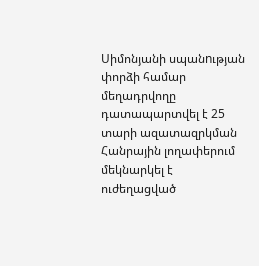Սիմոնյանի սպանnւթյան փորձի համար մեղադրվողը դատապարտվել է 25 տարի ազատազրկման Հանրային լողափերում մեկնարկել է ուժեղացված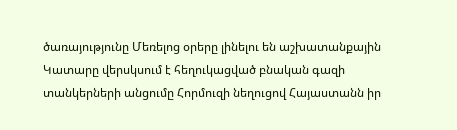ծառայությունը Մեռելոց օրերը լինելու են աշխատանքային Կատարը վերսկսում է հեղուկացված բնական գազի տանկերների անցումը Հորմուզի նեղուցով Հայաստանն իր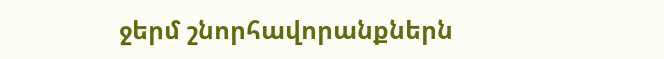ջերմ շնորհավորանքներն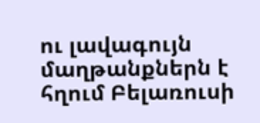ու լավագույն մաղթանքներն է հղում Բելառուսի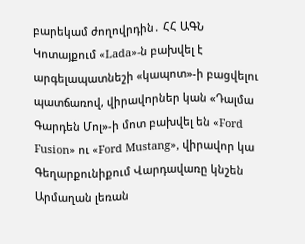բարեկամ ժողովրդին․ ՀՀ ԱԳՆ Կոտայքում «Lada»-ն բախվել է արգելապատնեշի «կապոտ»-ի բացվելու պատճառով, վիրավnրներ կան «Դալմա Գարդեն Մոլ»-ի մոտ բախվել են «Ford Fusion» ու «Ford Mustang», վիրավոր կա Գեղարքունիքում Վարդավառը կնշեն Արմաղան լեռան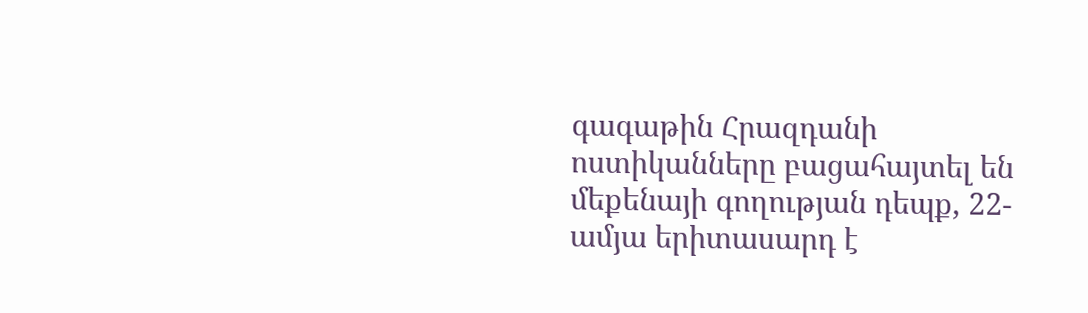գագաթին Հրազդանի ոստիկանները բացահայտել են մեքենայի գողության դեպք, 22-ամյա երիտասարդ է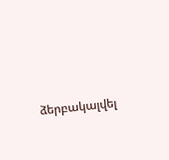ձերբակալվել